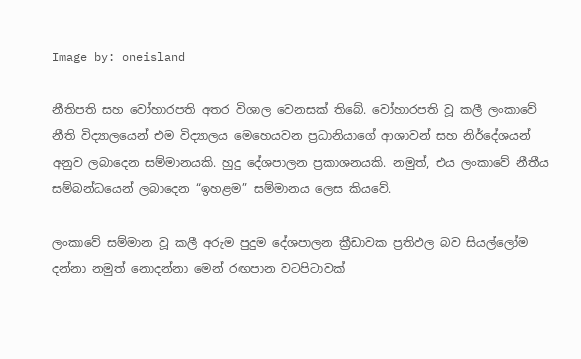Image by: oneisland

නීතිපති සහ වෝහාරපති අතර විශාල වෙනසක් තිබේ. වෝහාරපති වූ කලී ලංකාවේ නීති විද්‍යාලයෙන් එම විද්‍යාලය මෙහෙයවන ප්‍රධානියාගේ ආශාවන් සහ නිර්දේශයන් අනුව ලබාදෙන සම්මානයකි. හුදු දේශපාලන ප්‍රකාශනයකි. නමුත්, එය ලංකාවේ නීතීය සම්බන්ධයෙන් ලබාදෙන “ඉහළම” සම්මානය ලෙස කියවේ.

ලංකාවේ සම්මාන වූ කලී අරුම පුදුම දේශපාලන ක්‍රීඩාවක ප්‍රතිඵල බව සියල්ලෝම දන්නා නමුත් නොදන්නා මෙන් රඟපාන වටපිටාවක්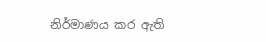නිර්මාණය කර ඇති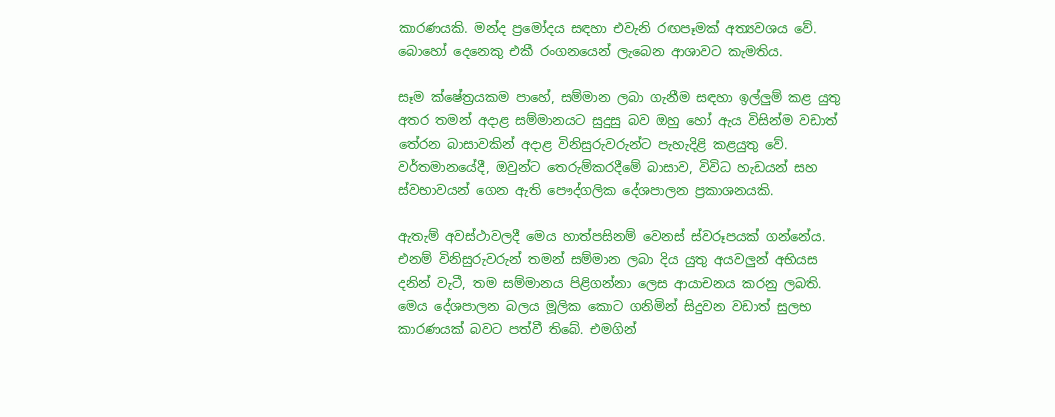කාරණයකි. මන්ද ප්‍රමෝදය සඳහා එවැනි රඟපෑමක් අත්‍යවශය වේ. බොහෝ දෙනෙකු එකී රංගනයෙන් ලැබෙන ආශාවට කැමතිය.

සෑම ක්ෂේත්‍රයකම පාහේ, සම්මාන ලබා ගැනීම සඳහා ඉල්ලුම් කළ යුතු අතර තමන් අදාළ සම්මානයට සුදුසු බව ඔහු හෝ ඇය විසින්ම වඩාත් තේරන බාසාවකින් අදාළ විනිසුරුවරුන්ට පැහැදිළි කළයුතු වේ. වර්තමානයේදී, ඔවුන්ට තෙරුම්කරදීමේ බාසාව, විවිධ හැඩයන් සහ ස්වභාවයන් ගෙන ඇති පෞද්ගලික දේශපාලන ප්‍රකාශනයකි.

ඇතැම් අවස්ථාවලදී මෙය හාත්පසිනම් වෙනස් ස්වරූපයක් ගන්නේය. එනම් විනිසුරුවරුන් තමන් සම්මාන ලබා දිය යුතු අයවලුන් අභියස දනින් වැටී, තම සම්මානය පිළිගන්නා ලෙස ආයාචනය කරනු ලබති. මෙය දේශපාලන බලය මූලික කොට ගනිමින් සිදුවන වඩාත් සුලභ කාරණයක් බවට පත්වී තිබේ. එමගින්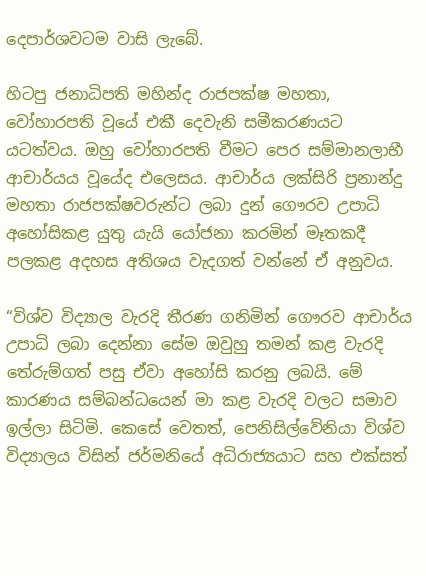දෙපාර්ශවටම වාසි ලැබේ.

හිටපු ජනාධිපති මහින්ද රාජපක්ෂ මහතා, වෝහාරපති වූයේ එකී දෙවැනි සමීකරණයට යටත්වය. ඔහු වෝහාරපති වීමට පෙර සම්මානලාභී ආචාර්යය වූයේද එලෙසය. ආචාර්ය ලක්සිරි ප්‍රනාන්දු මහතා රාජපක්ෂවරුන්ට ලබා දුන් ගෞරව උපාධි අහෝසිකළ යුතු යැයි යෝජනා කරමින් මෑතකදී පලකළ අදහස අතිශය වැදගත් වන්නේ ඒ අනුවය.

“විශ්ව විද්‍යාල වැරදි තීරණ ගනිමින් ගෞරව ආචාර්ය උපාධි ලබා දෙන්නා සේම ඔවුහු තමන් කළ වැරදි තේරුම්ගත් පසු ඒවා අහෝසි කරනු ලබයි. මේ කාරණය සම්බන්ධයෙන් මා කළ වැරදි වලට සමාව ඉල්ලා සිටිමි. කෙසේ වෙතත්, පෙනිසිල්වේනියා විශ්ව විද්‍යාලය විසින් ජර්මනියේ අධිරාජ්‍යයාට සහ එක්සත්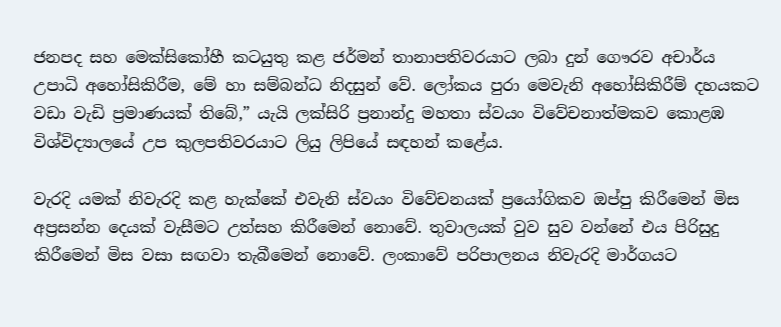ජනපද සහ මෙක්සිකෝහී කටයුතු කළ ජර්මන් තානාපතිවරයාට ලබා දුන් ගෞරව අචාර්ය උපාධි අහෝසිකිරීම, මේ හා සම්බන්ධ නිදසුන් වේ. ලෝකය පුරා මෙවැනි අහෝසිකිරීම් දහයකට වඩා වැඩි ප්‍රමාණයක් තිබේ,” යැයි ලක්සිරි ප්‍රනාන්දු මහතා ස්වයං විවේචනාත්මකව කොළඹ විශ්විද්‍යාලයේ උප කුලපතිවරයාට ලියු ලිපියේ සඳහන් කළේය.

වැරදි යමක් නිවැරදි කළ හැක්කේ එවැනි ස්වයං විවේචනයක් ප්‍රයෝගිකව ඔප්පු කිරීමෙන් මිස අප්‍රසන්න දෙයක් වැසීමට උත්සහ කිරීමෙන් නොවේ. තුවාලයක් වුව සුව වන්නේ එය පිරිසුදු කිරීමෙන් මිස වසා සඟවා තැබීමෙන් නොවේ. ලංකාවේ පරිපාලනය නිවැරදි මාර්ගයට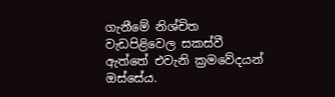ගැනීමේ නිශ්චිත වැඩපිළිවෙල සකස්වී ඇත්තේ එවැනි ක්‍රමවේදයන් ඔස්සේය.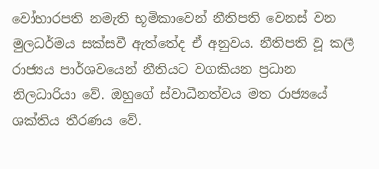වෝහාරපති නමැති භූමිකාවෙන් නීතිපති වෙනස් වන මුලධර්මය සක්සවී ඇත්තේද ඒ අනුවය. නීතිපති වූ කලී රාජ්‍යය පාර්ශවයෙන් නීතියට වගකියන ප්‍රධාන නිලධාරියා වේ. ඔහුගේ ස්වාධීනත්වය මත රාජ්‍යයේ ශක්තිය තීරණය වේ.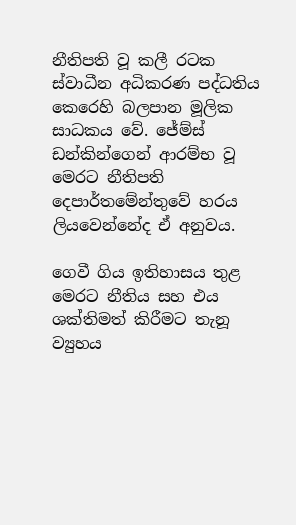නීතිපති වූ කලී රටක ස්වාධීන අධිකරණ පද්ධතිය කෙරෙහි බලපාන මූලික සාධකය වේ. ජේම්ස් ඩන්කින්ගෙන් ආරම්භ වූ මෙරට නීතිපති දෙපාර්තමේන්තුවේ හරය ලියවෙන්නේද ඒ අනුවය.

ගෙවී ගිය ඉතිහාසය තුළ මෙරට නීතිය සහ එය ශක්තිමත් කිරීමට තැනූ ව්‍යුහය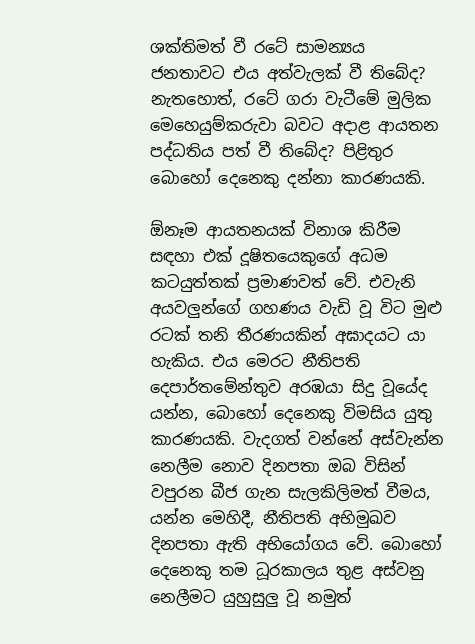ශක්තිමත් වී රටේ සාමන්‍යය ජනතාවට එය අත්වැලක් වී තිබේද? නැතහොත්, රටේ ගරා වැටීමේ මුලික මෙහෙයුම්කරුවා බවට අදාළ ආයතන පද්ධතිය පත් වී තිබේද? පිළිතුර බොහෝ දෙනෙකු දන්නා කාරණයකි.

ඕනෑම ආයතනයක් විනාශ කිරීම සඳහා එක් දූෂිතයෙකුගේ අධම කටයුත්තක් ප්‍රමාණවත් වේ. එවැනි අයවලුන්ගේ ගහණය වැඩි වූ විට මුළු රටක් තනි තීරණයකින් අඝාදයට යා හැකිය. එය මෙරට නීතිපති දෙපාර්තමේන්තුව අරඹයා සිදු වූයේද යන්න, බොහෝ දෙනෙකු විමසිය යුතු කාරණයකි. වැදගත් වන්නේ අස්වැන්න නෙලීම නොව දිනපතා ඔබ විසින් වපුරන බීජ ගැන සැලකිලිමත් වීමය, යන්න මෙහිදී, නීතිපති අභිමුඛව දිනපතා ඇති අභියෝගය වේ. බොහෝ දෙනෙකු තම ධූරකාලය තුළ අස්වනු නෙලීමට යුහුසුලු වූ නමුත්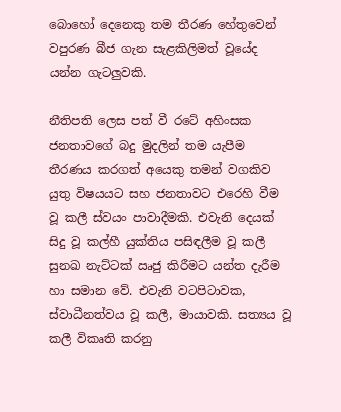බොහෝ දෙනෙකු තම තීරණ හේතුවෙන් වපුරණ බීජ ගැන සැළකිලිමත් වූයේද යන්න ගැටලුවකි.

නීතිපති ලෙස පත් වී රටේ අහිංසක ජනතාවගේ බදු මුදලින් තම යැපීම තීරණය කරගත් අයෙකු තමන් වගකිව යුතු විෂයයට සහ ජනතාවට එරෙහි වීම වූ කලී ස්වයං පාවාදීමකි. එවැනි දෙයක් සිදු වූ කල්හී යුක්තිය පසිඳලීම වූ කලී සුනඛ නැට්ටක් ඍජු කිරීමට යන්ත දැරීම හා සමාන වේ. එවැනි වටපිටාවක, ස්වාධීනත්වය වූ කලී, මායාවකි. සත්‍යය වූ කලී විකෘති කරනු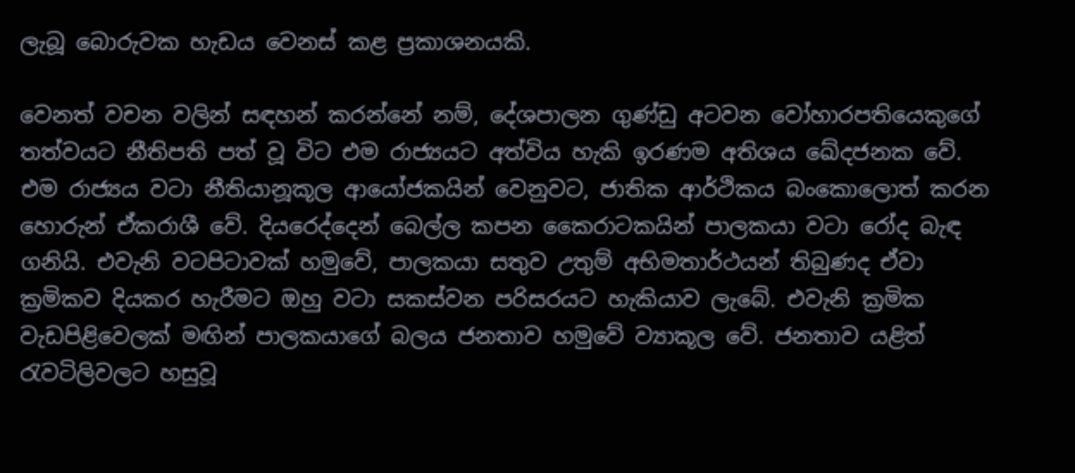ලැබූ බොරුවක හැඩය වෙනස් කළ ප්‍රකාශනයකි.

වෙනත් වචන වලින් සඳහන් කරන්නේ නම්, දේශපාලන ගුණ්ඩු අටවන වෝහාරපතියෙකුගේ තත්වයට නීතිපති පත් වූ විට එම රාජ්‍යයට අත්විය හැකි ඉරණම අතිශය ඛේදජනක වේ. එම රාජ්‍යය වටා නීතියානූකූල ආයෝජකයින් වෙනුවට, ජාතික ආර්ථිකය බංකොලොත් කරන හොරුන් ඒකරාශී වේ. දියරෙද්දෙන් බෙල්ල කපන කෛරාටකයින් පාලකයා වටා රෝද බැඳ ගනියි. එවැනි වටපිටාවක් හමුවේ, පාලකයා සතුව උතුම් අභිමතාර්ථයන් තිබුණද ඒවා ක්‍රමිකව දියකර හැරීමට ඔහු වටා සකස්වන පරිසරයට හැකියාව ලැබේ. එවැනි ක්‍රමික වැඩපිළිවෙලක් මඟින් පාලකයාගේ බලය ජනතාව හමුවේ ව්‍යාකූල වේ. ජනතාව යළිත් රැවටිලිවලට හසුවූ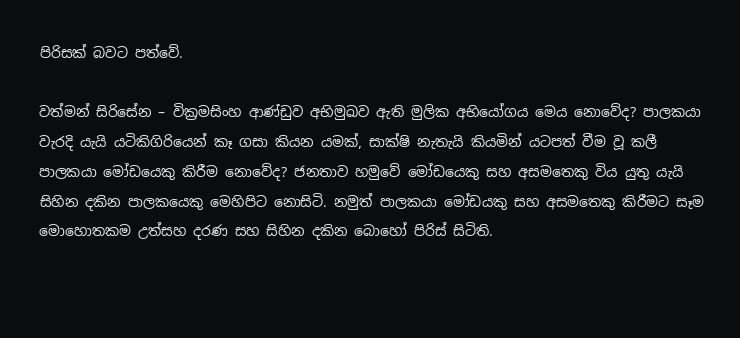පිරිසක් බවට පත්වේ.

වත්මන් සිරිසේන – වික්‍රමසිංහ ආණ්ඩුව අභිමුඛව ඇති මුලික අභියෝගය මෙය නොවේද? පාලකයා වැරදි යැයි යටිකිගිරියෙන් කෑ ගසා කියන යමක්, සාක්ෂි නැතැයි කියමින් යටපත් වීම වූ කලී පාලකයා මෝඩයෙකු කිරීම නොවේද? ජනතාව හමුවේ මෝඩයෙකු සහ අසමතෙකු විය යුතු යැයි සිහින දකින පාලකයෙකු මෙහිපිට නොසිටි. නමුත් පාලකයා මෝඩයකු සහ අසමතෙකු කිරීමට සෑම මොහොතකම උත්සහ දරණ සහ සිහින දකින බොහෝ පිරිස් සිටිති.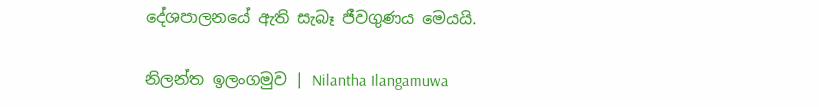දේශපාලනයේ ඇති සැබෑ ජීවගුණය මෙයයි.

නිලන්ත ඉලංගමුව | Nilantha Ilangamuwa